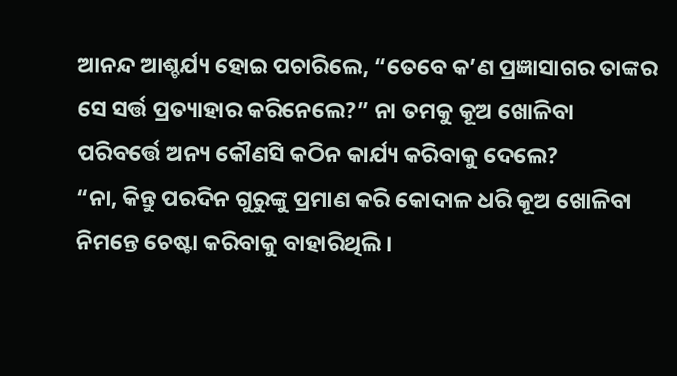ଆନନ୍ଦ ଆଶ୍ଚର୍ଯ୍ୟ ହୋଇ ପଚାରିଲେ, “ତେବେ କ’ଣ ପ୍ରଜ୍ଞାସାଗର ତାଙ୍କର ସେ ସର୍ତ୍ତ ପ୍ରତ୍ୟାହାର କରିନେଲେ?” ନା ତମକୁ କୂଅ ଖୋଳିବା ପରିବର୍ତ୍ତେ ଅନ୍ୟ କୌଣସି କଠିନ କାର୍ଯ୍ୟ କରିବାକୁ ଦେଲେ?
“ନା, କିନ୍ତୁ ପରଦିନ ଗୁରୁଙ୍କୁ ପ୍ରମାଣ କରି କୋଦାଳ ଧରି କୂଅ ଖୋଳିବା ନିମନ୍ତେ ଚେଷ୍ଟା କରିବାକୁ ବାହାରିଥିଲି ।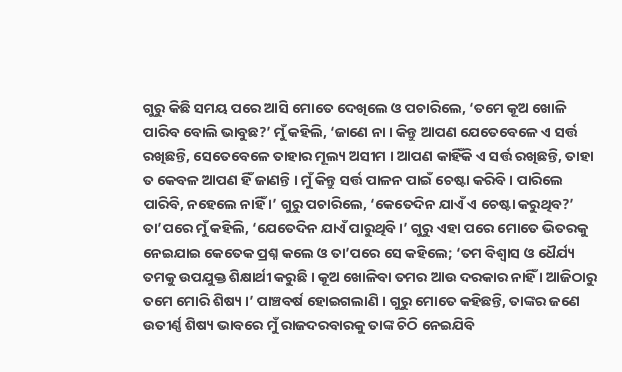ଗୁରୁ କିଛି ସମୟ ପରେ ଆସି ମୋତେ ଦେଖିଲେ ଓ ପଚାରିଲେ, ‘ତମେ କୂଅ ଖୋଳି ପାରିବ ବୋଲି ଭାବୁଛ?’ ମୁଁ କହିଲି, ‘ଜାଣେ ନା । କିନ୍ତୁ ଆପଣ ଯେତେବେଳେ ଏ ସର୍ତ୍ତ ରଖିଛନ୍ତି, ସେତେବେଳେ ତାହାର ମୂଲ୍ୟ ଅସୀମ । ଆପଣ କାହିଁକି ଏ ସର୍ତ୍ତ ରଖିଛନ୍ତି, ତାହା ତ କେବଳ ଆପଣ ହିଁ ଜାଣନ୍ତି । ମୁଁ କିନ୍ତୁ ସର୍ତ୍ତ ପାଳନ ପାଇଁ ଚେଷ୍ଟା କରିବି । ପାରିଲେ ପାରିବି, ନହେଲେ ନାହିଁ ।’ ଗୁରୁ ପଚାରିଲେ, ‘କେତେଦିନ ଯାଏଁ ଏ ଚେଷ୍ଟା କରୁଥିବ?’ ତା’ପରେ ମୁଁ କହିଲି, ‘ଯେତେଦିନ ଯାଏଁ ପାରୁଥିବି ।’ ଗୁରୁ ଏହା ପରେ ମୋତେ ଭିତରକୁ ନେଇଯାଇ କେତେକ ପ୍ରଶ୍ନ କଲେ ଓ ତା’ପରେ ସେ କହିଲେ; ‘ତମ ବିଶ୍ୱାସ ଓ ଧୈର୍ଯ୍ୟ ତମକୁ ଉପଯୁକ୍ତ ଶିକ୍ଷାର୍ଥୀ କରୁଛି । କୂଅ ଖୋଳିବା ତମର ଆଉ ଦରକାର ନାହିଁ । ଆଜିଠାରୁ ତମେ ମୋରି ଶିଷ୍ୟ ।’ ପାଞ୍ଚବର୍ଷ ହୋଇଗଲାଣି । ଗୁରୁ ମୋତେ କହିଛନ୍ତି, ତାଙ୍କର ଜଣେ ଉତୀର୍ଣ୍ଣ ଶିଷ୍ୟ ଭାବରେ ମୁଁ ରାଜଦରବାରକୁ ତାଙ୍କ ଚିଠି ନେଇଯିବି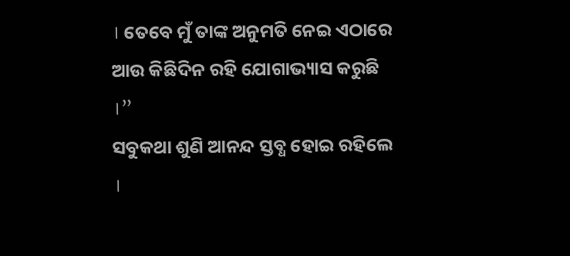। ତେବେ ମୁଁ ତାଙ୍କ ଅନୁମତି ନେଇ ଏଠାରେ ଆଉ କିଛିଦିନ ରହି ଯୋଗାଭ୍ୟାସ କରୁଛି ।”
ସବୁକଥା ଶୁଣି ଆନନ୍ଦ ସ୍ତବ୍ଧ ହୋଇ ରହିଲେ ।